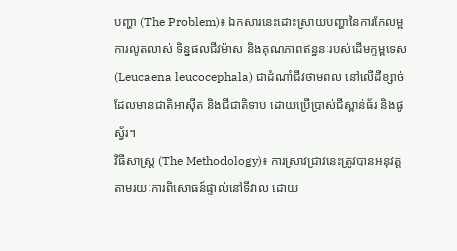បញ្ហា (The Problem)៖ ឯកសារនេះដោះស្រាយបញ្ហានៃការកែលម្អការលូតលាស់ ទិន្នផលជីវម៉ាស និងគុណភាពឥន្ធនៈរបស់ដើមក្ទម្ពទេស (Leucaena leucocephala) ជាដំណាំជីវថាមពល នៅលើដីខ្សាច់ដែលមានជាតិអាស៊ីត និងជីជាតិទាប ដោយប្រើប្រាស់ជីស្ពាន់ធ័រ និងផូស្វ័រ។
វិធីសាស្ត្រ (The Methodology)៖ ការស្រាវជ្រាវនេះត្រូវបានអនុវត្តតាមរយៈការពិសោធន៍ផ្ទាល់នៅទីវាល ដោយ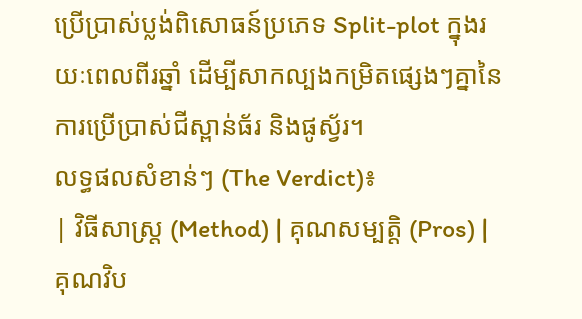ប្រើប្រាស់ប្លង់ពិសោធន៍ប្រភេទ Split-plot ក្នុងរយៈពេលពីរឆ្នាំ ដើម្បីសាកល្បងកម្រិតផ្សេងៗគ្នានៃការប្រើប្រាស់ជីស្ពាន់ធ័រ និងផូស្វ័រ។
លទ្ធផលសំខាន់ៗ (The Verdict)៖
| វិធីសាស្ត្រ (Method) | គុណសម្បត្តិ (Pros) | គុណវិប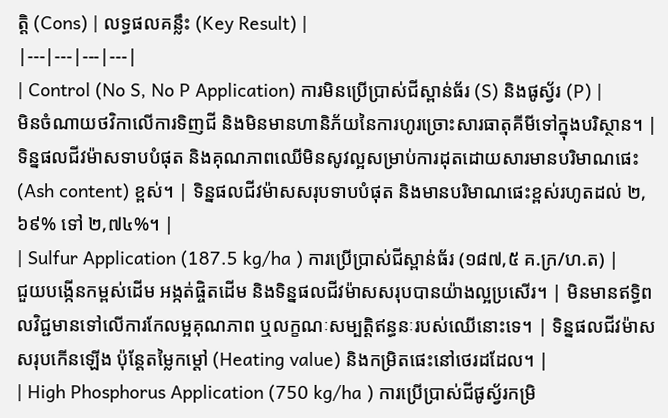ត្តិ (Cons) | លទ្ធផលគន្លឹះ (Key Result) |
|---|---|---|---|
| Control (No S, No P Application) ការមិនប្រើប្រាស់ជីស្ពាន់ធ័រ (S) និងផូស្វ័រ (P) |
មិនចំណាយថវិកាលើការទិញជី និងមិនមានហានិភ័យនៃការហូរច្រោះសារធាតុគីមីទៅក្នុងបរិស្ថាន។ | ទិន្នផលជីវម៉ាសទាបបំផុត និងគុណភាពឈើមិនសូវល្អសម្រាប់ការដុតដោយសារមានបរិមាណផេះ (Ash content) ខ្ពស់។ | ទិន្នផលជីវម៉ាសសរុបទាបបំផុត និងមានបរិមាណផេះខ្ពស់រហូតដល់ ២,៦៩% ទៅ ២,៧៤%។ |
| Sulfur Application (187.5 kg/ha ) ការប្រើប្រាស់ជីស្ពាន់ធ័រ (១៨៧,៥ គ.ក្រ/ហ.ត) |
ជួយបង្កើនកម្ពស់ដើម អង្កត់ផ្ចិតដើម និងទិន្នផលជីវម៉ាសសរុបបានយ៉ាងល្អប្រសើរ។ | មិនមានឥទ្ធិពលវិជ្ជមានទៅលើការកែលម្អគុណភាព ឬលក្ខណៈសម្បត្តិឥន្ធនៈរបស់ឈើនោះទេ។ | ទិន្នផលជីវម៉ាសសរុបកើនឡើង ប៉ុន្តែតម្លៃកម្ដៅ (Heating value) និងកម្រិតផេះនៅថេរដដែល។ |
| High Phosphorus Application (750 kg/ha ) ការប្រើប្រាស់ជីផូស្វ័រកម្រិ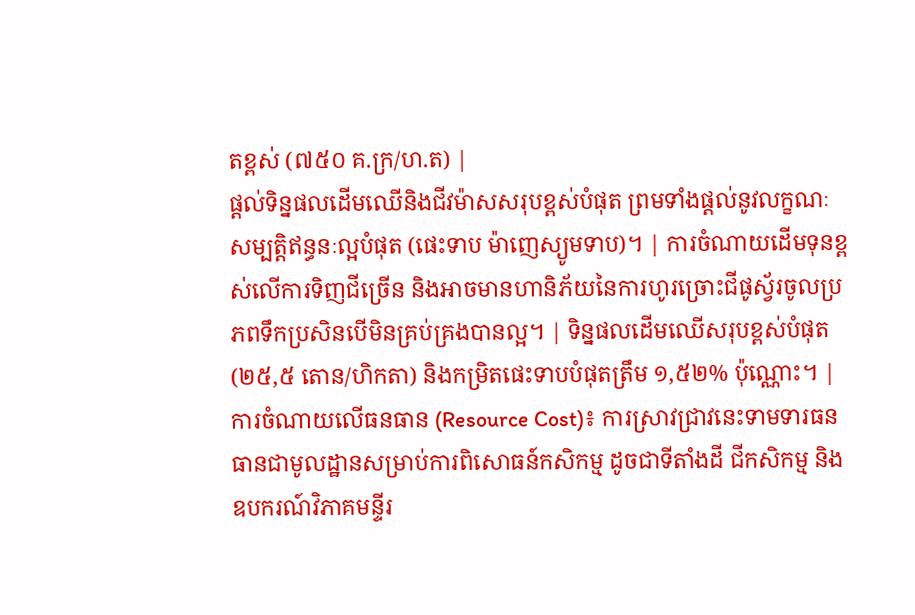តខ្ពស់ (៧៥០ គ.ក្រ/ហ.ត) |
ផ្តល់ទិន្នផលដើមឈើនិងជីវម៉ាសសរុបខ្ពស់បំផុត ព្រមទាំងផ្តល់នូវលក្ខណៈសម្បត្តិឥន្ធនៈល្អបំផុត (ផេះទាប ម៉ាញេស្យូមទាប)។ | ការចំណាយដើមទុនខ្ពស់លើការទិញជីច្រើន និងអាចមានហានិភ័យនៃការហូរច្រោះជីផូស្វ័រចូលប្រភពទឹកប្រសិនបើមិនគ្រប់គ្រងបានល្អ។ | ទិន្នផលដើមឈើសរុបខ្ពស់បំផុត (២៥,៥ តោន/ហិកតា) និងកម្រិតផេះទាបបំផុតត្រឹម ១,៥២% ប៉ុណ្ណោះ។ |
ការចំណាយលើធនធាន (Resource Cost)៖ ការស្រាវជ្រាវនេះទាមទារធនធានជាមូលដ្ឋានសម្រាប់ការពិសោធន៍កសិកម្ម ដូចជាទីតាំងដី ជីកសិកម្ម និងឧបករណ៍វិភាគមន្ទីរ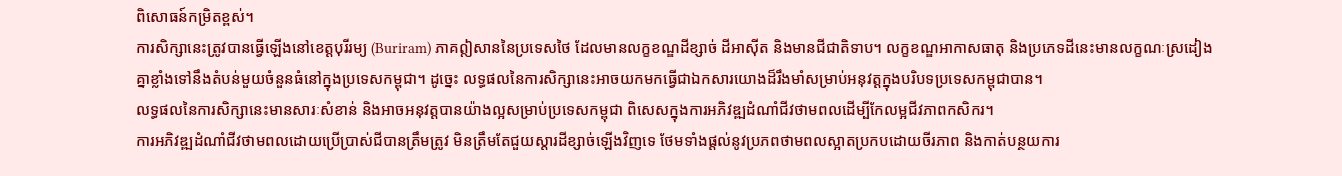ពិសោធន៍កម្រិតខ្ពស់។
ការសិក្សានេះត្រូវបានធ្វើឡើងនៅខេត្តបុរីរម្យ (Buriram) ភាគឦសាននៃប្រទេសថៃ ដែលមានលក្ខខណ្ឌដីខ្សាច់ ដីអាស៊ីត និងមានជីជាតិទាប។ លក្ខខណ្ឌអាកាសធាតុ និងប្រភេទដីនេះមានលក្ខណៈស្រដៀងគ្នាខ្លាំងទៅនឹងតំបន់មួយចំនួនធំនៅក្នុងប្រទេសកម្ពុជា។ ដូច្នេះ លទ្ធផលនៃការសិក្សានេះអាចយកមកធ្វើជាឯកសារយោងដ៏រឹងមាំសម្រាប់អនុវត្តក្នុងបរិបទប្រទេសកម្ពុជាបាន។
លទ្ធផលនៃការសិក្សានេះមានសារៈសំខាន់ និងអាចអនុវត្តបានយ៉ាងល្អសម្រាប់ប្រទេសកម្ពុជា ពិសេសក្នុងការអភិវឌ្ឍដំណាំជីវថាមពលដើម្បីកែលម្អជីវភាពកសិករ។
ការអភិវឌ្ឍដំណាំជីវថាមពលដោយប្រើប្រាស់ជីបានត្រឹមត្រូវ មិនត្រឹមតែជួយស្តារដីខ្សាច់ឡើងវិញទេ ថែមទាំងផ្តល់នូវប្រភពថាមពលស្អាតប្រកបដោយចីរភាព និងកាត់បន្ថយការ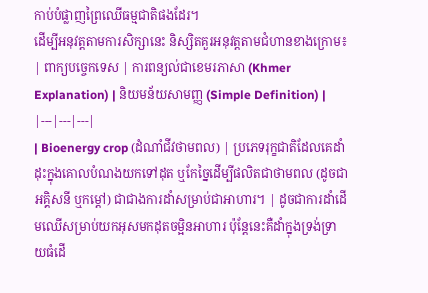កាប់បំផ្លាញព្រៃឈើធម្មជាតិផងដែរ។
ដើម្បីអនុវត្តតាមការសិក្សានេះ និស្សិតគួរអនុវត្តតាមជំហានខាងក្រោម៖
| ពាក្យបច្ចេកទេស | ការពន្យល់ជាខេមរភាសា (Khmer Explanation) | និយមន័យសាមញ្ញ (Simple Definition) |
|---|---|---|
| Bioenergy crop (ដំណាំជីវថាមពល) | ប្រភេទរុក្ខជាតិដែលគេដាំដុះក្នុងគោលបំណងយកទៅដុត ឬកែច្នៃដើម្បីផលិតជាថាមពល (ដូចជាអគ្គិសនី ឬកម្ដៅ) ជាជាងការដាំសម្រាប់ជាអាហារ។ | ដូចជាការដាំដើមឈើសម្រាប់យកអុសមកដុតចម្អិនអាហារ ប៉ុន្តែនេះគឺដាំក្នុងទ្រង់ទ្រាយធំដើ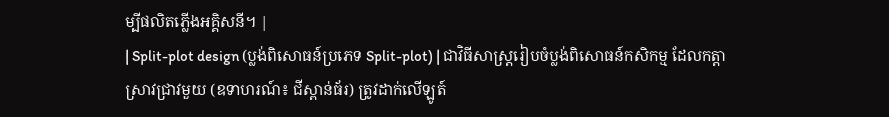ម្បីផលិតភ្លើងអគ្គិសនី។ |
| Split-plot design (ប្លង់ពិសោធន៍ប្រភេទ Split-plot) | ជាវិធីសាស្ត្ររៀបចំប្លង់ពិសោធន៍កសិកម្ម ដែលកត្តាស្រាវជ្រាវមួយ (ឧទាហរណ៍៖ ជីស្ពាន់ធ័រ) ត្រូវដាក់លើឡូត៍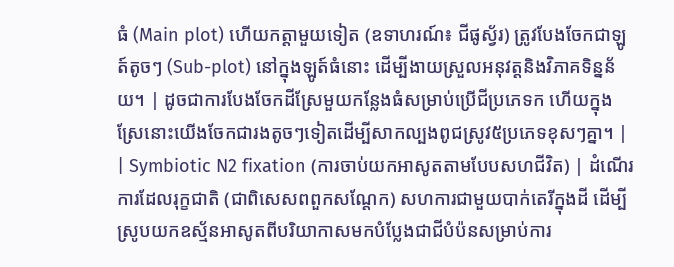ធំ (Main plot) ហើយកត្តាមួយទៀត (ឧទាហរណ៍៖ ជីផូស្វ័រ) ត្រូវបែងចែកជាឡូត៍តូចៗ (Sub-plot) នៅក្នុងឡូត៍ធំនោះ ដើម្បីងាយស្រួលអនុវត្តនិងវិភាគទិន្នន័យ។ | ដូចជាការបែងចែកដីស្រែមួយកន្លែងធំសម្រាប់ប្រើជីប្រភេទក ហើយក្នុងស្រែនោះយើងចែកជារងតូចៗទៀតដើម្បីសាកល្បងពូជស្រូវ៥ប្រភេទខុសៗគ្នា។ |
| Symbiotic N2 fixation (ការចាប់យកអាសូតតាមបែបសហជីវិត) | ដំណើរការដែលរុក្ខជាតិ (ជាពិសេសពពួកសណ្តែក) សហការជាមួយបាក់តេរីក្នុងដី ដើម្បីស្រូបយកឧស្ម័នអាសូតពីបរិយាកាសមកបំប្លែងជាជីបំប៉នសម្រាប់ការ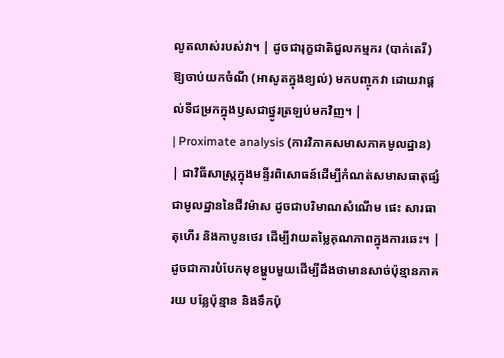លូតលាស់របស់វា។ | ដូចជារុក្ខជាតិជួលកម្មករ (បាក់តេរី) ឱ្យចាប់យកចំណី (អាសូតក្នុងខ្យល់) មកបញ្ចុកវា ដោយវាផ្តល់ទីជម្រកក្នុងឫសជាថ្នូរត្រឡប់មកវិញ។ |
| Proximate analysis (ការវិភាគសមាសភាគមូលដ្ឋាន) | ជាវិធីសាស្ត្រក្នុងមន្ទីរពិសោធន៍ដើម្បីកំណត់សមាសធាតុផ្សំជាមូលដ្ឋាននៃជីវម៉ាស ដូចជាបរិមាណសំណើម ផេះ សារធាតុហើរ និងកាបូនថេរ ដើម្បីវាយតម្លៃគុណភាពក្នុងការឆេះ។ | ដូចជាការបំបែកមុខម្ហូបមួយដើម្បីដឹងថាមានសាច់ប៉ុន្មានភាគរយ បន្លែប៉ុន្មាន និងទឹកប៉ុ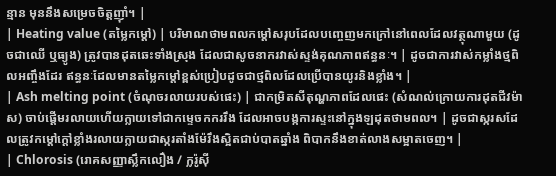ន្មាន មុននឹងសម្រេចចិត្តញ៉ាំ។ |
| Heating value (តម្លៃកម្ដៅ) | បរិមាណថាមពលកម្ដៅសរុបដែលបញ្ចេញមកក្រៅនៅពេលដែលវត្ថុណាមួយ (ដូចជាឈើ ឬធ្យូង) ត្រូវបានដុតឆេះទាំងស្រុង ដែលជាសូចនាករវាស់ស្ទង់គុណភាពឥន្ធនៈ។ | ដូចជាការវាស់កម្លាំងថ្មពិលអញ្ចឹងដែរ ឥន្ធនៈដែលមានតម្លៃកម្ដៅខ្ពស់ប្រៀបដូចជាថ្មពិលដែលប្រើបានយូរនិងខ្លាំង។ |
| Ash melting point (ចំណុចរលាយរបស់ផេះ) | ជាកម្រិតសីតុណ្ហភាពដែលផេះ (សំណល់ក្រោយការដុតជីវម៉ាស) ចាប់ផ្តើមរលាយហើយក្លាយទៅជាកម្ទេចកកររឹង ដែលអាចបង្កការស្ទះនៅក្នុងឡដុតថាមពល។ | ដូចជាស្ករសដែលត្រូវកម្ដៅក្តៅខ្លាំងរលាយក្លាយជាស្ករតាំងម៉ែរឹងស្អិតជាប់បាតឆ្នាំង ពិបាកនឹងខាត់លាងសម្អាតចេញ។ |
| Chlorosis (រោគសញ្ញាស្លឹកលឿង / ក្លរ៉ូស៊ី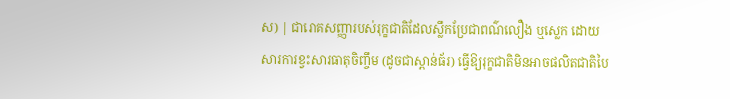ស) | ជារោគសញ្ញារបស់រុក្ខជាតិដែលស្លឹកប្រែជាពណ៌លឿង ឬស្លេក ដោយសារការខ្វះសារធាតុចិញ្ចឹម (ដូចជាស្ពាន់ធ័រ) ធ្វើឱ្យរុក្ខជាតិមិនអាចផលិតជាតិបៃ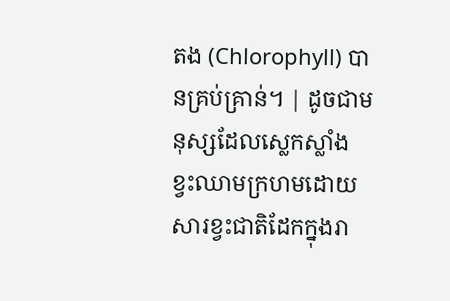តង (Chlorophyll) បានគ្រប់គ្រាន់។ | ដូចជាមនុស្សដែលស្លេកស្លាំង ខ្វះឈាមក្រហមដោយសារខ្វះជាតិដែកក្នុងរា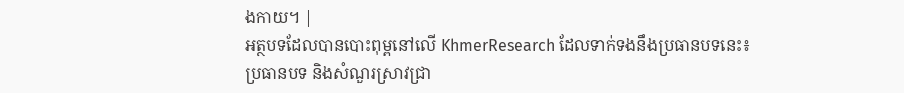ងកាយ។ |
អត្ថបទដែលបានបោះពុម្ពនៅលើ KhmerResearch ដែលទាក់ទងនឹងប្រធានបទនេះ៖
ប្រធានបទ និងសំណួរស្រាវជ្រា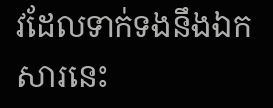វដែលទាក់ទងនឹងឯកសារនេះ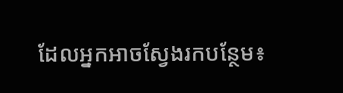ដែលអ្នកអាចស្វែងរកបន្ថែម៖